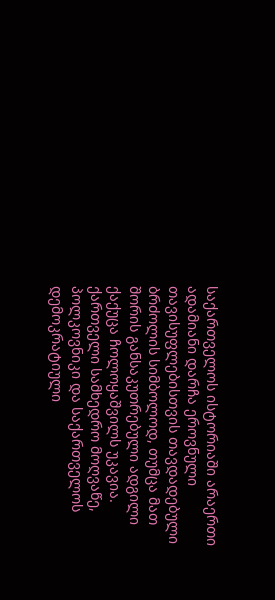საქართველოს ისტორიაში არაერთი ადამიანი დარჩა ეროვნული თავისუფლებისთვის თავდადებული ბრძოლის სიმბოლოდ, თუმცა მათ შორის განსაკუთრებული ადგილი ქაქუცა ჩოლოყაშვილს უკავია. ქართველი სამხედრო მოღვაწე, პოლკოვნიკი და საქართველოს დემოკრატიული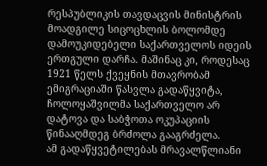რესპუბლიკის თავდაცვის მინისტრის მოადგილე სიცოცხლის ბოლომდე დამოუკიდებელი საქართველოს იდეის ერთგული დარჩა. მაშინაც კი, როდესაც 1921 წელს ქვეყნის მთავრობამ ემიგრაციაში წასვლა გადაწყვიტა, ჩოლოყაშვილმა საქართველო არ დატოვა და საბჭოთა ოკუპაციის წინააღმდეგ ბრძოლა გააგრძელა.
ამ გადაწყვეტილებას მრავალწლიანი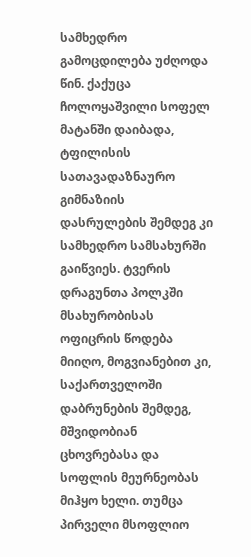სამხედრო გამოცდილება უძღოდა წინ. ქაქუცა ჩოლოყაშვილი სოფელ მატანში დაიბადა, ტფილისის სათავადაზნაურო გიმნაზიის დასრულების შემდეგ კი სამხედრო სამსახურში გაიწვიეს. ტვერის დრაგუნთა პოლკში მსახურობისას ოფიცრის წოდება მიიღო, მოგვიანებით კი, საქართველოში დაბრუნების შემდეგ, მშვიდობიან ცხოვრებასა და სოფლის მეურნეობას მიჰყო ხელი. თუმცა პირველი მსოფლიო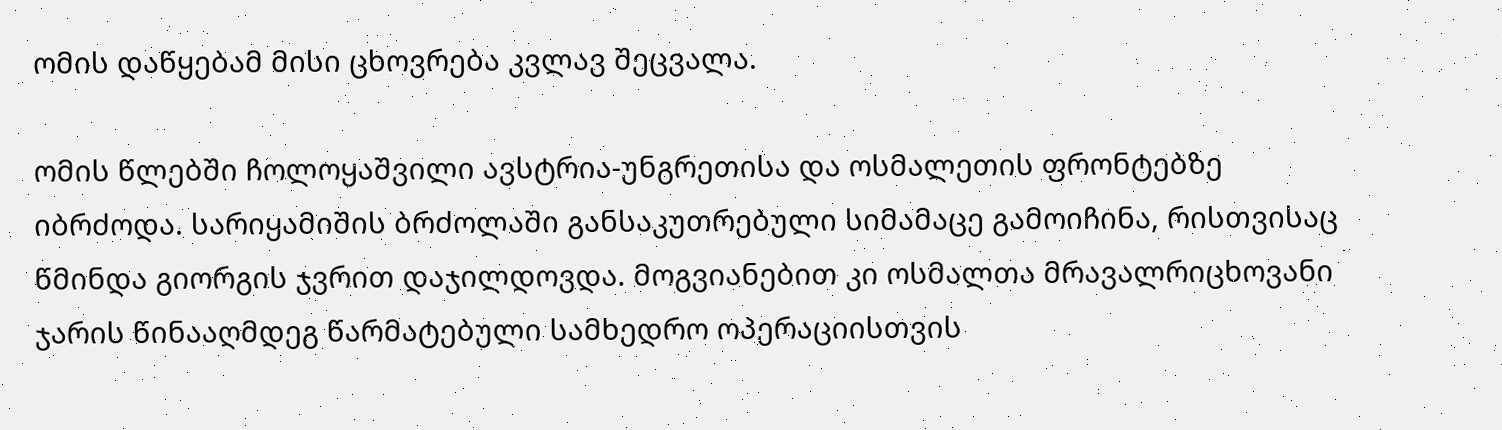ომის დაწყებამ მისი ცხოვრება კვლავ შეცვალა.

ომის წლებში ჩოლოყაშვილი ავსტრია-უნგრეთისა და ოსმალეთის ფრონტებზე იბრძოდა. სარიყამიშის ბრძოლაში განსაკუთრებული სიმამაცე გამოიჩინა, რისთვისაც წმინდა გიორგის ჯვრით დაჯილდოვდა. მოგვიანებით კი ოსმალთა მრავალრიცხოვანი ჯარის წინააღმდეგ წარმატებული სამხედრო ოპერაციისთვის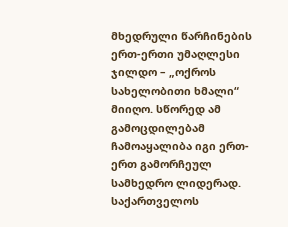მხედრული წარჩინების ერთ-ერთი უმაღლესი ჯილდო – „ოქროს სახელობითი ხმალი“ მიიღო. სწორედ ამ გამოცდილებამ ჩამოაყალიბა იგი ერთ-ერთ გამორჩეულ სამხედრო ლიდერად.
საქართველოს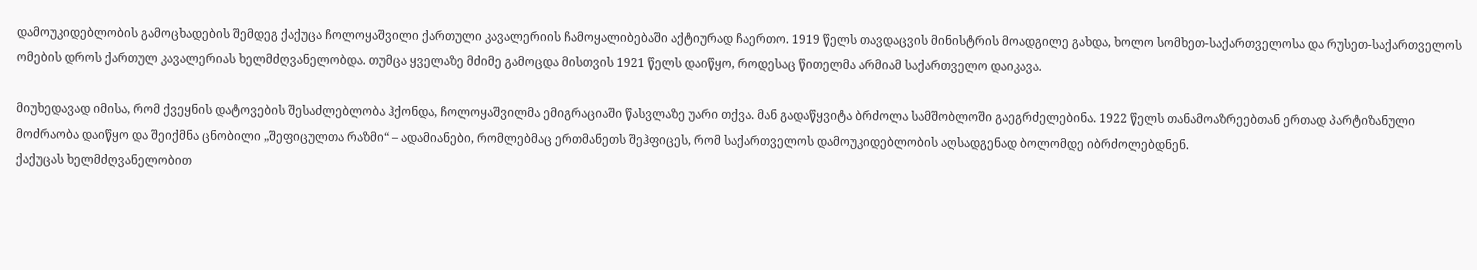დამოუკიდებლობის გამოცხადების შემდეგ ქაქუცა ჩოლოყაშვილი ქართული კავალერიის ჩამოყალიბებაში აქტიურად ჩაერთო. 1919 წელს თავდაცვის მინისტრის მოადგილე გახდა, ხოლო სომხეთ-საქართველოსა და რუსეთ-საქართველოს ომების დროს ქართულ კავალერიას ხელმძღვანელობდა. თუმცა ყველაზე მძიმე გამოცდა მისთვის 1921 წელს დაიწყო, როდესაც წითელმა არმიამ საქართველო დაიკავა.

მიუხედავად იმისა, რომ ქვეყნის დატოვების შესაძლებლობა ჰქონდა, ჩოლოყაშვილმა ემიგრაციაში წასვლაზე უარი თქვა. მან გადაწყვიტა ბრძოლა სამშობლოში გაეგრძელებინა. 1922 წელს თანამოაზრეებთან ერთად პარტიზანული მოძრაობა დაიწყო და შეიქმნა ცნობილი „შეფიცულთა რაზმი“ – ადამიანები, რომლებმაც ერთმანეთს შეჰფიცეს, რომ საქართველოს დამოუკიდებლობის აღსადგენად ბოლომდე იბრძოლებდნენ.
ქაქუცას ხელმძღვანელობით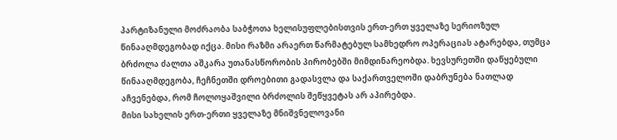პარტიზანული მოძრაობა საბჭოთა ხელისუფლებისთვის ერთ-ერთ ყველაზე სერიოზულ წინააღმდეგობად იქცა. მისი რაზმი არაერთ წარმატებულ სამხედრო ოპერაციას ატარებდა, თუმცა ბრძოლა ძალთა აშკარა უთანასწორობის პირობებში მიმდინარეობდა. ხევსურეთში დაწყებული წინააღმდეგობა, ჩეჩნეთში დროებითი გადასვლა და საქართველოში დაბრუნება ნათლად აჩვენებდა, რომ ჩოლოყაშვილი ბრძოლის შეწყვეტას არ აპირებდა.
მისი სახელის ერთ-ერთი ყველაზე მნიშვნელოვანი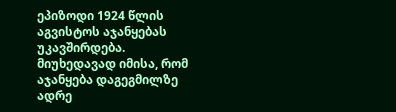ეპიზოდი 1924 წლის აგვისტოს აჯანყებას უკავშირდება. მიუხედავად იმისა, რომ აჯანყება დაგეგმილზე ადრე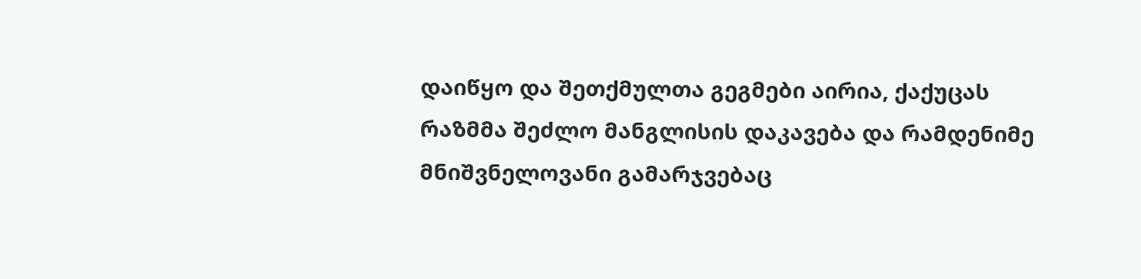დაიწყო და შეთქმულთა გეგმები აირია, ქაქუცას რაზმმა შეძლო მანგლისის დაკავება და რამდენიმე მნიშვნელოვანი გამარჯვებაც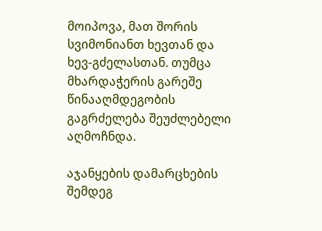მოიპოვა, მათ შორის სვიმონიანთ ხევთან და ხევ-გძელასთან. თუმცა მხარდაჭერის გარეშე წინააღმდეგობის გაგრძელება შეუძლებელი აღმოჩნდა.

აჯანყების დამარცხების შემდეგ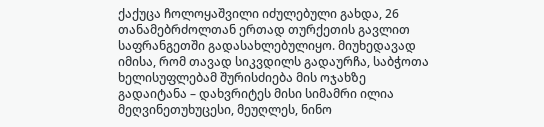ქაქუცა ჩოლოყაშვილი იძულებული გახდა, 26 თანამებრძოლთან ერთად თურქეთის გავლით საფრანგეთში გადასახლებულიყო. მიუხედავად იმისა, რომ თავად სიკვდილს გადაურჩა, საბჭოთა ხელისუფლებამ შურისძიება მის ოჯახზე გადაიტანა – დახვრიტეს მისი სიმამრი ილია მეღვინეთუხუცესი, მეუღლეს, ნინო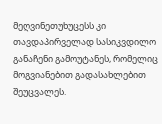მეღვინეთუხუცესს კი თავდაპირველად სასიკვდილო განაჩენი გამოუტანეს, რომელიც მოგვიანებით გადასახლებით შეუცვალეს.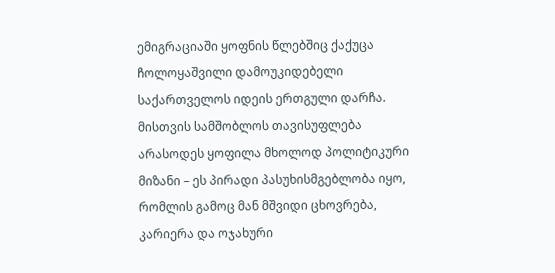ემიგრაციაში ყოფნის წლებშიც ქაქუცა ჩოლოყაშვილი დამოუკიდებელი საქართველოს იდეის ერთგული დარჩა. მისთვის სამშობლოს თავისუფლება არასოდეს ყოფილა მხოლოდ პოლიტიკური მიზანი – ეს პირადი პასუხისმგებლობა იყო, რომლის გამოც მან მშვიდი ცხოვრება, კარიერა და ოჯახური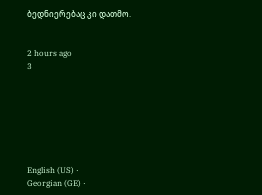ბედნიერებაც კი დათმო.


2 hours ago
3







English (US) ·
Georgian (GE) ·